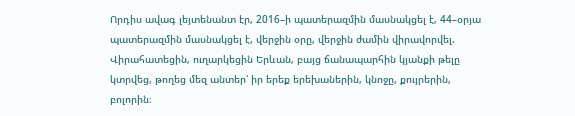Որդիս ավագ լեյտենանտ էր, 2016–ի պատերազմին մասնակցել է, 44–օրյա պատերազմին մասնակցել է, վերջին օրը, վերջին ժամին վիրավորվել. Վիրահատեցին, ուղարկեցին Երևան, բայց ճանապարհին կյանքի թելը կտրվեց, թողեց մեզ անտեր՝ իր երեք երեխաներին, կնոջը, քույրերին, բոլորին։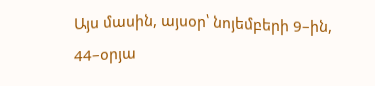Այս մասին, այսօր՝ նոյեմբերի 9–ին, 44–օրյա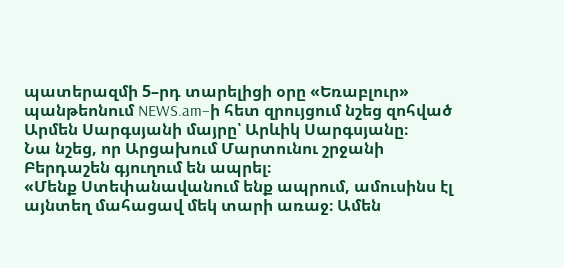պատերազմի 5–րդ տարելիցի օրը «Եռաբլուր» պանթեոնում NEWS.am–ի հետ զրույցում նշեց զոհված Արմեն Սարգսյանի մայրը՝ Արևիկ Սարգսյանը։
Նա նշեց, որ Արցախում Մարտունու շրջանի Բերդաշեն գյուղում են ապրել։
«Մենք Ստեփանավանում ենք ապրում, ամուսինս էլ այնտեղ մահացավ մեկ տարի առաջ։ Ամեն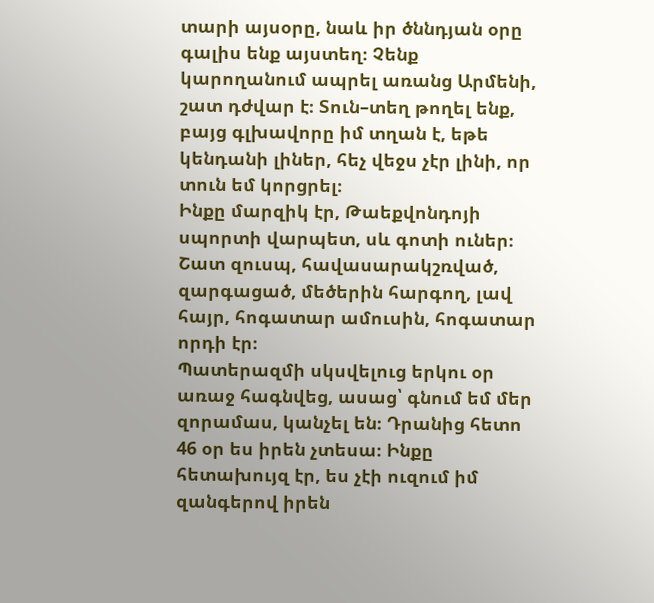տարի այսօրը, նաև իր ծննդյան օրը գալիս ենք այստեղ։ Չենք կարողանում ապրել առանց Արմենի, շատ դժվար է։ Տուն–տեղ թողել ենք, բայց գլխավորը իմ տղան է, եթե կենդանի լիներ, հեչ վեջս չէր լինի, որ տուն եմ կորցրել։
Ինքը մարզիկ էր, Թաեքվոնդոյի սպորտի վարպետ, սև գոտի ուներ։ Շատ զուսպ, հավասարակշռված, զարգացած, մեծերին հարգող, լավ հայր, հոգատար ամուսին, հոգատար որդի էր։
Պատերազմի սկսվելուց երկու օր առաջ հագնվեց, ասաց՝ գնում եմ մեր զորամաս, կանչել են։ Դրանից հետո 46 օր ես իրեն չտեսա։ Ինքը հետախույզ էր, ես չէի ուզում իմ զանգերով իրեն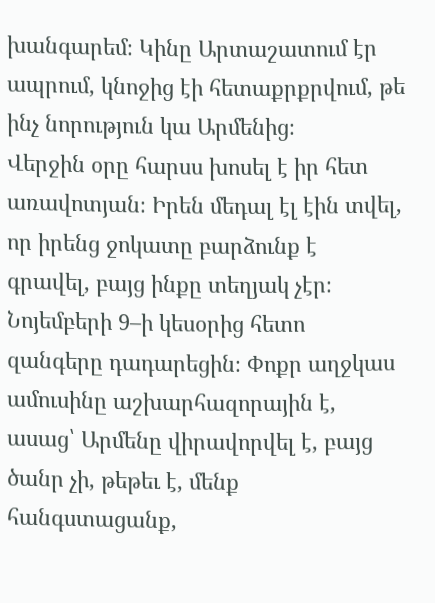խանգարեմ։ Կինը Արտաշատում էր ապրում, կնոջից էի հետաքրքրվում, թե ինչ նորություն կա Արմենից։
Վերջին օրը հարսս խոսել է իր հետ առավոտյան։ Իրեն մեդալ էլ էին տվել, որ իրենց ջոկատը բարձունք է գրավել, բայց ինքը տեղյակ չէր։
Նոյեմբերի 9–ի կեսօրից հետո զանգերը դադարեցին։ Փոքր աղջկաս ամուսինը աշխարհազորային է, ասաց՝ Արմենը վիրավորվել է, բայց ծանր չի, թեթեւ է, մենք հանգստացանք,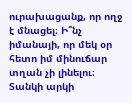ուրախացանք, որ ողջ է մնացել։ Ի՞նչ իմանայի, որ մեկ օր հետո իմ մինուճար տղան չի լինելու։ Տանկի արկի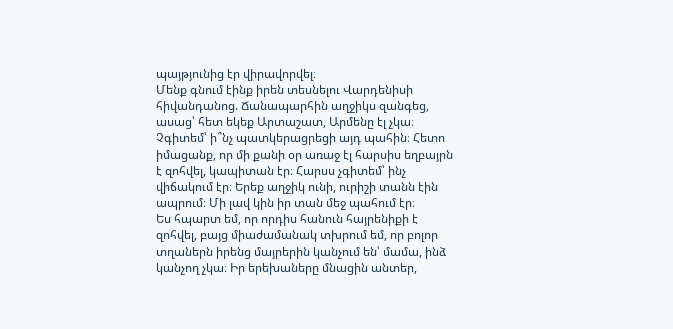պայթյունից էր վիրավորվել։
Մենք գնում էինք իրեն տեսնելու Վարդենիսի հիվանդանոց. Ճանապարհին աղջիկս զանգեց, ասաց՝ հետ եկեք Արտաշատ, Արմենը էլ չկա։ Չգիտեմ՝ ի՞նչ պատկերացրեցի այդ պահին։ Հետո իմացանք, որ մի քանի օր առաջ էլ հարսիս եղբայրն է զոհվել, կապիտան էր։ Հարսս չգիտեմ՝ ինչ վիճակում էր։ Երեք աղջիկ ունի, ուրիշի տանն էին ապրում։ Մի լավ կին իր տան մեջ պահում էր։
Ես հպարտ եմ, որ որդիս հանուն հայրենիքի է զոհվել, բայց միաժամանակ տխրում եմ, որ բոլոր տղաներն իրենց մայրերին կանչում են՝ մամա, ինձ կանչող չկա։ Իր երեխաները մնացին անտեր,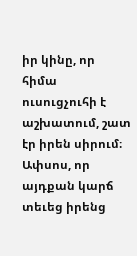իր կինը, որ հիմա ուսուցչուհի է աշխատում, շատ էր իրեն սիրում։ Ափսոս, որ այդքան կարճ տեւեց իրենց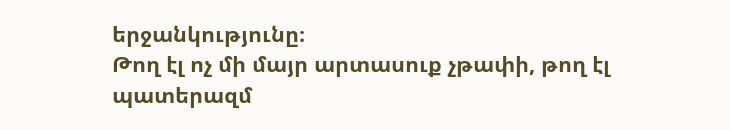երջանկությունը։
Թող էլ ոչ մի մայր արտասուք չթափի, թող էլ պատերազմ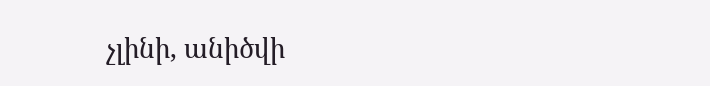չլինի, անիծվի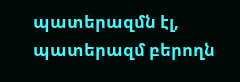պատերազմն էլ, պատերազմ բերողն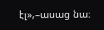էլ»,–ասաց նա։